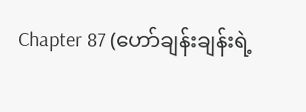Chapter 87 (ဟော်ချန်းချန်းရဲ့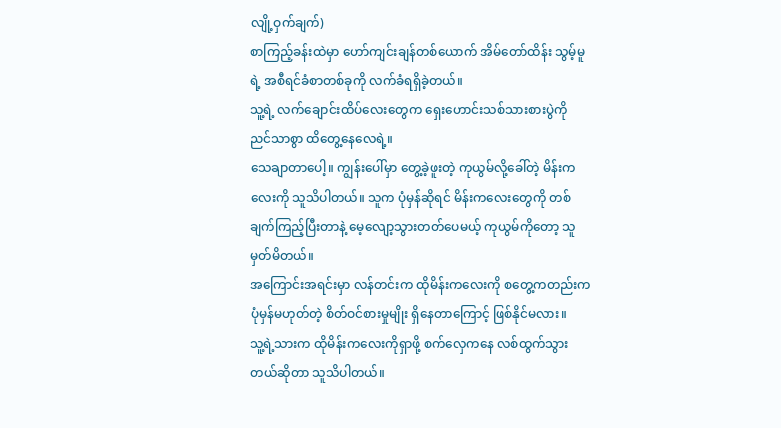လျို့ဝှက်ချက်)
စာကြည့်ခန်းထဲမှာ ဟော်ကျင်းချန်တစ်ယောက် အိမ်တော်ထိန်း သွမ့်မူရဲ့ အစီရင်ခံစာတစ်ခုကို လက်ခံရရှိခဲ့တယ်။
သူ့ရဲ့ လက်ချောင်းထိပ်လေးတွေက ရှေးဟောင်းသစ်သားစားပွဲကို ညင်သာစွာ ထိတွေ့နေလေရဲ့။
သေချာတာပေါ့။ ကျွန်းပေါ်မှာ တွေ့ခဲ့ဖူးတဲ့ ကုယွမ်လို့ခေါ်တဲ့ မိန်းကလေးကို သူသိပါတယ်။ သူက ပုံမှန်ဆိုရင် မိန်းကလေးတွေကို တစ်ချက်ကြည့်ပြီးတာနဲ့ မေ့လျော့သွားတတ်ပေမယ့် ကုယွမ်ကိုတော့ သူမှတ်မိတယ်။
အကြောင်းအရင်းမှာ လန်တင်းက ထိုမိန်းကလေးကို စတွေ့ကတည်းက ပုံမှန်မဟုတ်တဲ့ စိတ်ဝင်စားမှုမျိုး ရှိနေတာကြောင့် ဖြစ်နိုင်မလား။
သူ့ရဲ့သားက ထိုမိန်းကလေးကိုရှာဖို့ စက်လှေကနေ လစ်ထွက်သွားတယ်ဆိုတာ သူသိပါတယ်။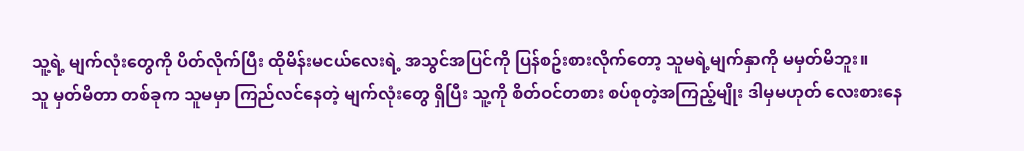သူ့ရဲ့ မျက်လုံးတွေကို ပိတ်လိုက်ပြီး ထိုမိန်းမငယ်လေးရဲ့ အသွင်အပြင်ကို ပြန်စဥ်းစားလိုက်တော့ သူမရဲ့မျက်နှာကို မမှတ်မိဘူး။
သူ မှတ်မိတာ တစ်ခုက သူမမှာ ကြည်လင်နေတဲ့ မျက်လုံးတွေ ရှိပြီး သူ့ကို စိတ်ဝင်တစား စပ်စုတဲ့အကြည့်မျိုး ဒါမှမဟုတ် လေးစားနေ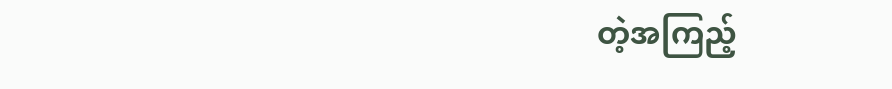တဲ့အကြည့်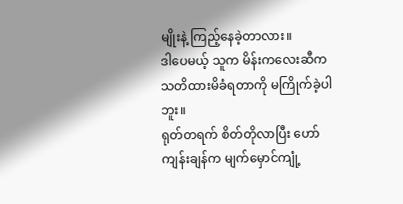မျိုးနဲ့ ကြည့်နေခဲ့တာလား။
ဒါပေမယ့် သူက မိန်းကလေးဆီက သတိထားမိခံရတာကို မကြိုက်ခဲ့ပါဘူး။
ရုတ်တရက် စိတ်တိုလာပြီး ဟော်ကျန်းချန်က မျက်မှောင်ကျုံ့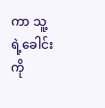ကာ သူ့ရဲ့ခေါင်းကို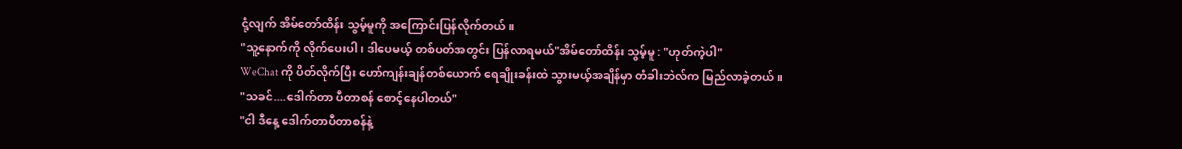ငုံ့လျက် အိမ်တော်ထိန်း သွမ့်မူကို အကြောင်းပြန်လိုက်တယ်။
"သူ့နောက်ကို လိုက်ပေးပါ၊ ဒါပေမယ့် တစ်ပတ်အတွင်း ပြန်လာရမယ်"အိမ်တော်ထိန်း သွမ့်မူ : "ဟုတ်ကဲ့ပါ"
WeChat ကို ပိတ်လိုက်ပြီး ဟော်ကျန်းချန်တစ်ယောက် ရေချိုးခန်းထဲ သွားမယ့်အချိန်မှာ တံခါးဘဲလ်က မြည်လာခဲ့တယ်။
"သခင်....ဒေါက်တာ ပီတာစန် စောင့်နေပါတယ်"
"ငါ ဒီနေ့ ဒေါက်တာပီတာစန်နဲ့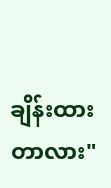ချိန်းထားတာလား"